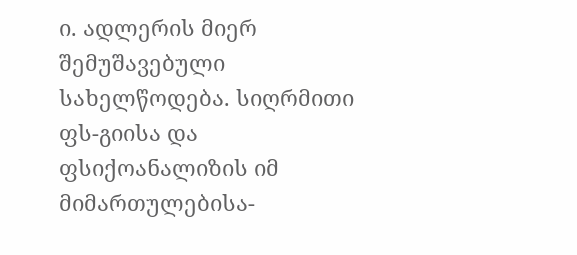ი. ადლერის მიერ შემუშავებული სახელწოდება. სიღრმითი ფს-გიისა და ფსიქოანალიზის იმ მიმართულებისა-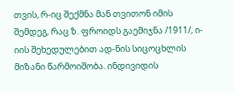თვის, რ-იც შექმნა მან თვითონ იმის შემდეგ, რაც ზ. ფროიდს გაემიჯნა /1911/, ი-იის შეხედულებით ად-ნის სიცოცხლის მიზანი წარმოიშობა. ინდივიდის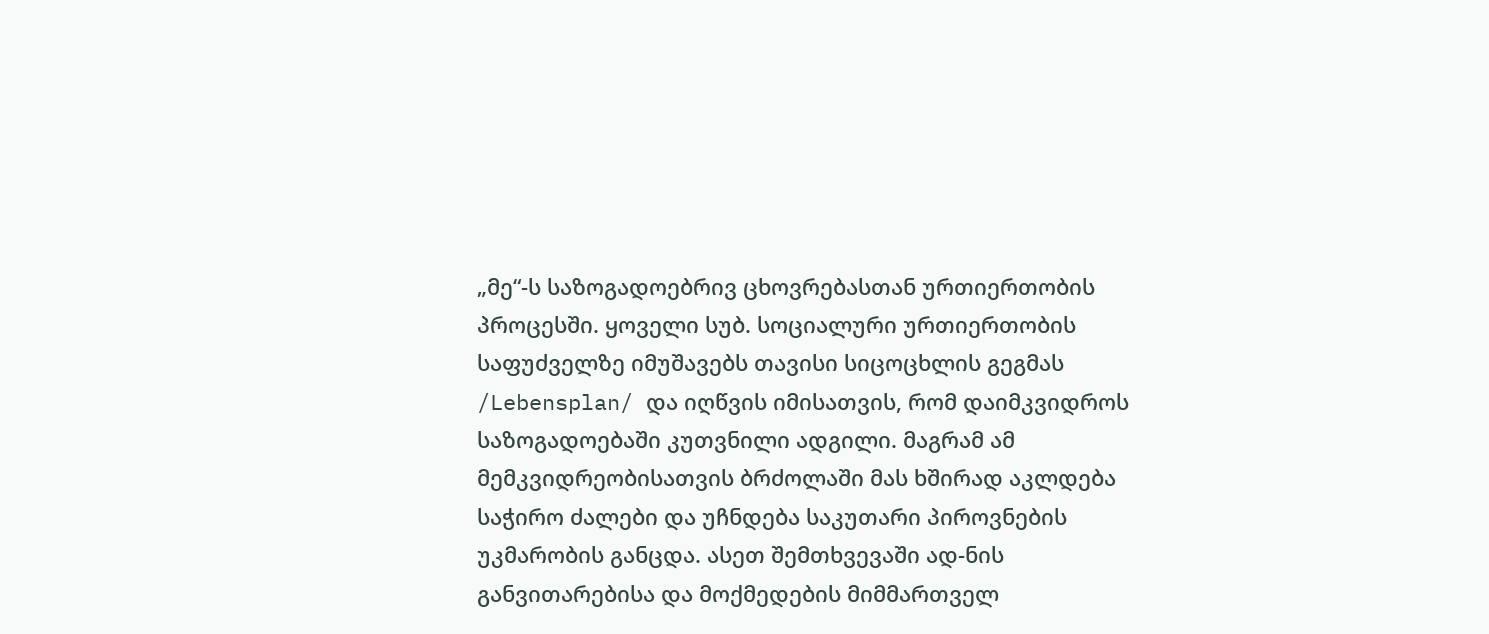„მე“-ს საზოგადოებრივ ცხოვრებასთან ურთიერთობის პროცესში. ყოველი სუბ. სოციალური ურთიერთობის საფუძველზე იმუშავებს თავისი სიცოცხლის გეგმას /Lebensplan/ და იღწვის იმისათვის, რომ დაიმკვიდროს საზოგადოებაში კუთვნილი ადგილი. მაგრამ ამ მემკვიდრეობისათვის ბრძოლაში მას ხშირად აკლდება საჭირო ძალები და უჩნდება საკუთარი პიროვნების უკმარობის განცდა. ასეთ შემთხვევაში ად-ნის განვითარებისა და მოქმედების მიმმართველ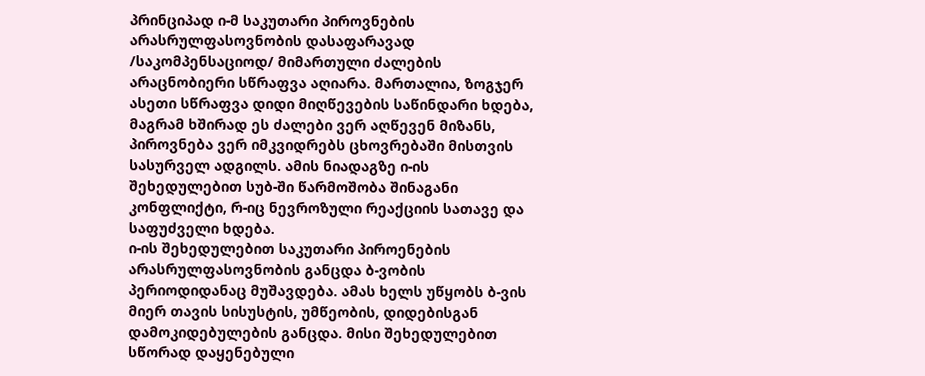პრინციპად ი-მ საკუთარი პიროვნების არასრულფასოვნობის დასაფარავად /საკომპენსაციოდ/ მიმართული ძალების არაცნობიერი სწრაფვა აღიარა. მართალია, ზოგჯერ ასეთი სწრაფვა დიდი მიღწევების საწინდარი ხდება, მაგრამ ხშირად ეს ძალები ვერ აღწევენ მიზანს, პიროვნება ვერ იმკვიდრებს ცხოვრებაში მისთვის სასურველ ადგილს. ამის ნიადაგზე ი-ის შეხედულებით სუბ-ში წარმოშობა შინაგანი კონფლიქტი, რ-იც ნევროზული რეაქციის სათავე და საფუძველი ხდება.
ი-ის შეხედულებით საკუთარი პიროენების არასრულფასოვნობის განცდა ბ-ვობის პერიოდიდანაც მუშავდება. ამას ხელს უწყობს ბ-ვის მიერ თავის სისუსტის, უმწეობის, დიდებისგან დამოკიდებულების განცდა. მისი შეხედულებით სწორად დაყენებული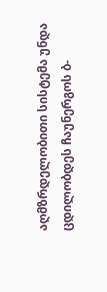აღმზრდელობითი სისტემა უნდა ცდილობდეს ჩაუნერგოს ბ-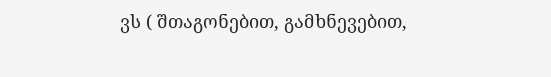ვს ( შთაგონებით, გამხნევებით,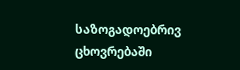საზოგადოებრივ ცხოვრებაში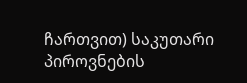ჩართვით) საკუთარი პიროვნების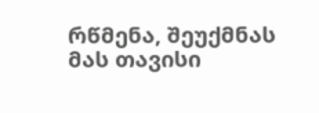რწმენა, შეუქმნას მას თავისი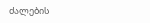ძალების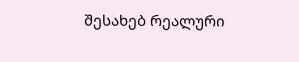შესახებ რეალური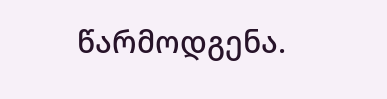წარმოდგენა.